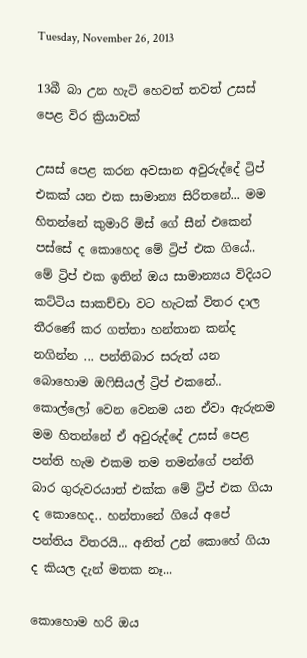Tuesday, November 26, 2013

13බී බා උන හැටි හෙවත් තවත් උසස් පෙළ විර ක්‍රියාවක්

උසස් පෙළ කරන අවසාන අවුරුද්දේ ට්‍රිප් එකක් යන එක සාමාන්‍ය සිරිතනේ... මම හිතන්නේ කුමාරි මිස් ගේ සීන් එකෙන් පස්සේ ද කොහෙද මේ ට්‍රිප් එක ගියේ..  මේ ට්‍රිප් එක ඉතින් ඔය සාමාන්‍යය විදියට කට්ටිය සාකච්චා වට හැටක් විතර දාල තීරණේ කර ගත්තා හන්තාන කන්ද නගින්න ... පන්තිබාර සරුත් යන බොහොම ඔෆිසියල් ට්‍රිප් එකනේ.. කොල්ලෝ වෙන වෙනම යන ඒවා ඇරුනම මම හිතන්නේ ඒ අවුරුද්දේ උසස් පෙළ පන්ති හැම එකම තම තමන්ගේ පන්ති බාර ගුරුවරයාත් එක්ක මේ ට්‍රිප් එක ගියා ද කොහෙද.. හන්තානේ ගියේ අපේ පන්තිය විතරයි... අනිත් උන් කොහේ ගියා ද කියල දැන් මතක නෑ...

කොහොම හරි ඔය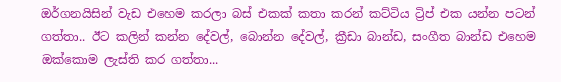ඔර්ගනයිසින් වැඩ එහෙම කරලා බස් එකක් කතා කරන් කට්ටිය ට්‍රිප් එක යන්න පටන් ගත්තා.. ඊට කලින් කන්න දේවල්, බොන්න දේවල්, ක්‍රීඩා බාන්ඩ, සංගීත බාන්ඩ එහෙම ඔක්කොම ලැස්ති කර ගත්තා...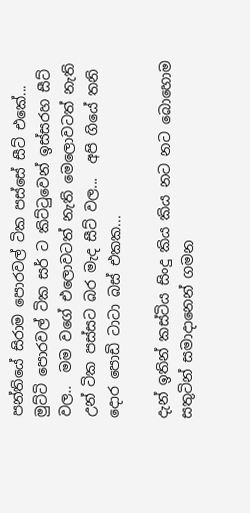පන්තියේ සිරාම පොරවල් ටික පස්සේ සීට් එකේ... මුට්ටි පොරවල් ටික සර් ට කිට්ටුවෙන් ඉස්සරහ සීට් වල..  මම වගේ එලොවටත් නැති මෙලොවටත් නැති උන් ටික පස්සට බර මැද සීට් වල...  අපි ගියේ තනි දොර පොඩි ටාටා බස් එකක...

දැන් ඉතින් කස්ටිය සිංදු කිය කිය නට නට බොහොම සතුටින් සමාදානෙන් ගමන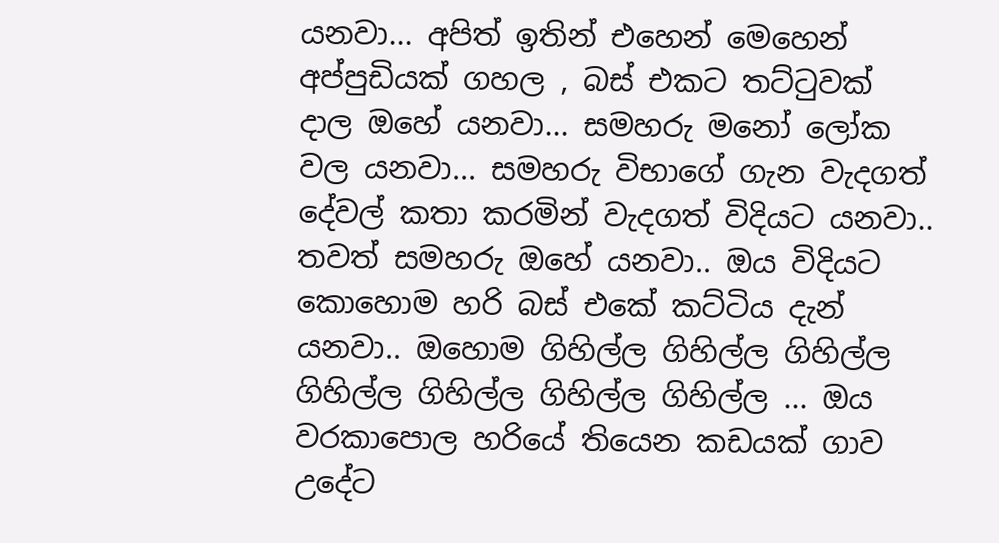යනවා... අපිත් ඉතින් එහෙන් මෙහෙන් අප්පුඩියක් ගහල , බස් එකට තට්ටුවක් දාල ඔහේ යනවා... සමහරු මනෝ ලෝක වල යනවා... සමහරු විභාගේ ගැන වැදගත් දේවල් කතා කරමින් වැදගත් විදියට යනවා.. තවත් සමහරු ඔහේ යනවා.. ඔය විදියට කොහොම හරි බස් එකේ කට්ටිය දැන් යනවා.. ඔහොම ගිහිල්ල ගිහිල්ල ගිහිල්ල ගිහිල්ල ගිහිල්ල ගිහිල්ල ගිහිල්ල ... ඔය වරකාපොල හරියේ තියෙන කඩයක් ගාව උදේට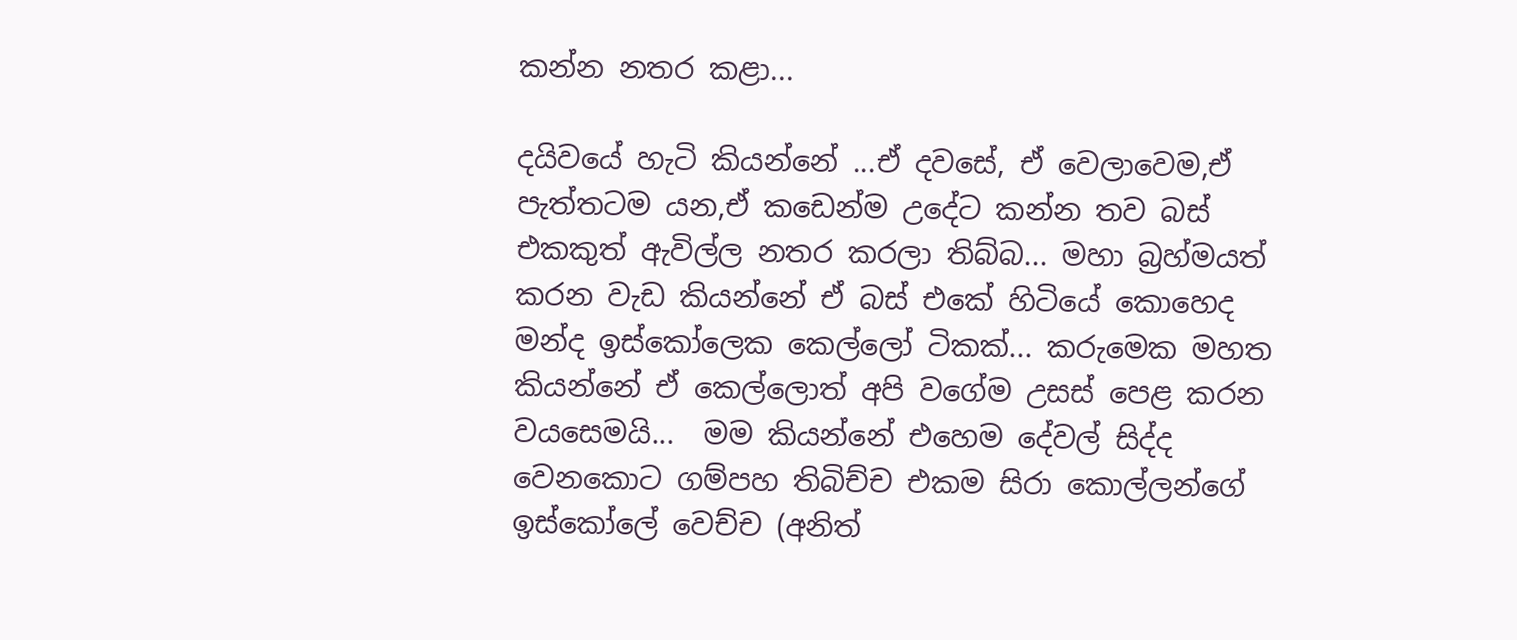කන්න නතර කළා...

දයිවයේ හැටි කියන්නේ ...ඒ දවසේ, ඒ වෙලාවෙම,ඒ පැත්තටම යන,ඒ කඩෙන්ම උදේට කන්න තව බස් එකකුත් ඇවිල්ල නතර කරලා තිබ්බ... මහා බ්‍රහ්මයත් කරන වැඩ කියන්නේ ඒ බස් එකේ හිටියේ කොහෙද මන්ද ඉස්කෝලෙක කෙල්ලෝ ටිකක්... කරුමෙක මහත කියන්නේ ඒ කෙල්ලොත් අපි වගේම උසස් පෙළ කරන වයසෙමයි...  මම කියන්නේ එහෙම දේවල් සිද්ද වෙනකොට ගම්පහ තිබිච්ච එකම සිරා කොල්ලන්ගේ  ඉස්කෝලේ වෙච්ච (අනිත්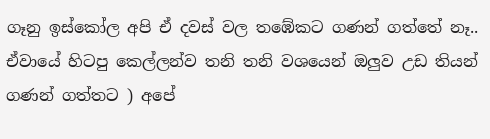ගෑනු ඉස්කෝල අපි ඒ දවස් වල තඹේකට ගණන් ගත්තේ නෑ.. ඒවායේ හිටපු කෙල්ලන්ව තනි තනි වශයෙන් ඔලුව උඩ තියන් ගණන් ගත්තට ) අපේ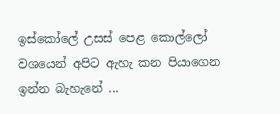ඉස්කෝලේ උසස් පෙළ කොල්ලෝ වශයෙන් අපිට ඇහැ කන පියාගෙන ඉන්න බැහැනේ ...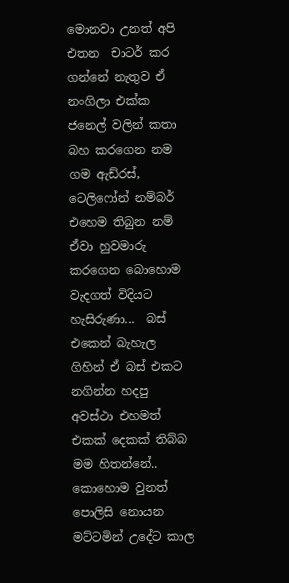මොනවා උනත් අපි එතන  චාටර් කර ගන්නේ නැතුව ඒ නංගිලා එක්ක ජනෙල් වලින් කතා බහ කරගෙන නම ගම ඇඩ්රස්, ටෙලිෆෝන් නම්බර් එහෙම තිබුන නම් ඒවා හුවමාරු කරගෙන බොහොම වැදගත් විදියට හැසිරුණා...  බස් එකෙන් බැහැල ගිහින් ඒ බස් එකට නගින්න හදපු අවස්ථා එහමත් එකක් දෙකක් තිබ්බ මම හිතන්නේ.. කොහොම වුනත් පොලිසි නොයන මට්ටමින් උදේට කාල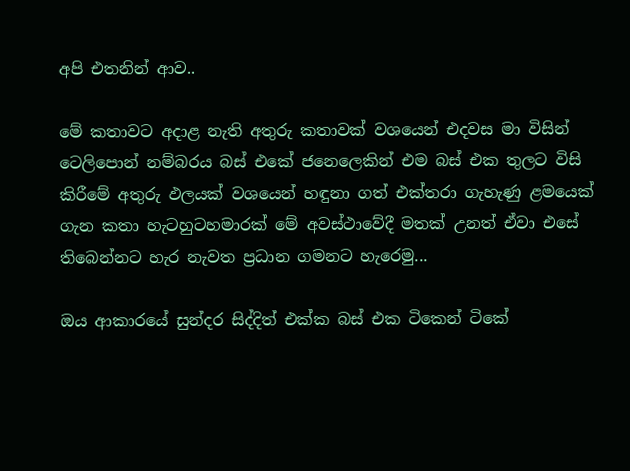අපි එතනින් ආව..

මේ කතාවට අදාළ නැති අතුරු කතාවක් වශයෙන් එදවස මා විසින් ටෙලිපොන් නම්බරය බස් එකේ ජනෙලෙකින් එම බස් එක තුලට විසි කිරීමේ අතුරු ඵලයක් වශයෙන් හඳුනා ගත් එක්තරා ගැහැණු ළමයෙක් ගැන කතා හැටහුටහමාරක් මේ අවස්ථාවේදී මතක් උනත් ඒවා එසේ තිබෙන්නට හැර නැවත ප්‍රධාන ගමනට හැරෙමු...

ඔය ආකාරයේ සුන්දර සිද්දිත් එක්ක බස් එක ටිකෙන් ටිකේ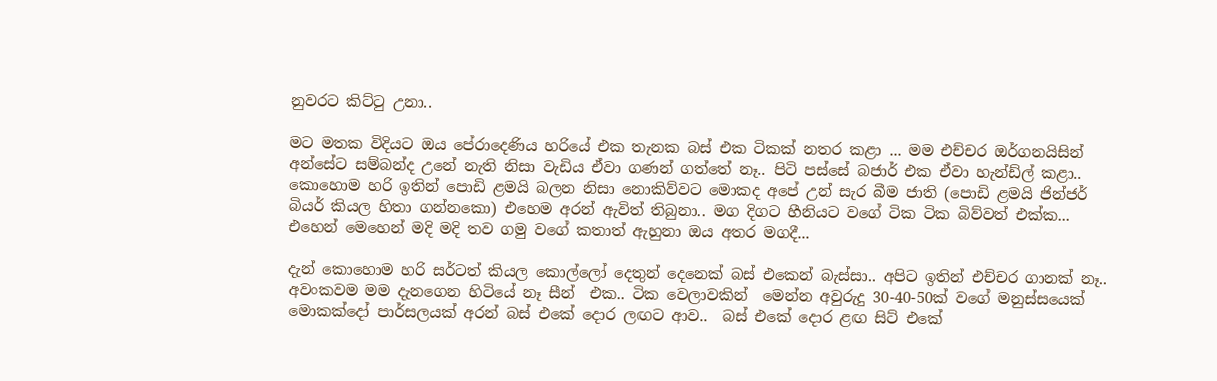නුවරට කිට්ටු උනා..

මට මතක විදියට ඔය පේරාදෙණිය හරියේ එක තැනක බස් එක ටිකක් නතර කළා ... මම එච්චර ඔර්ගනයිසින් අන්සේට සම්බන්ද උනේ නැති නිසා වැඩිය ඒවා ගණන් ගත්තේ නෑ.. පිටි පස්සේ බජාර් එක ඒවා හැන්ඩ්ල් කළා..  කොහොම හරි ඉතින් පොඩි ළමයි බලන නිසා නොකිව්වට මොකද අපේ උන් සැර බීම ජාති (පොඩි ළමයි ජින්ජර් බියර් කියල හිතා ගන්නකො) එහෙම අරන් ඇවිත් තිබුනා.. මග දිගට හීනියට වගේ ටික ටික බිව්වත් එක්ක...  එහෙන් මෙහෙන් මදි මදි තව ගමු වගේ කතාත් ඇහුනා ඔය අතර මගදී...

දැන් කොහොම හරි සර්ටත් කියල කොල්ලෝ දෙතුන් දෙනෙක් බස් එකෙන් බැස්සා.. අපිට ඉතින් එච්චර ගානක් නෑ..  අවංකවම මම දැනගෙන හිටියේ නෑ සීන්  එක.. ටික වෙලාවකින්  මෙන්න අවුරුදු 30-40-50ක් වගේ මනුස්සයෙක් මොකක්දෝ පාර්සලයක් අරන් බස් එකේ දොර ලඟට ආව..  බස් එකේ දොර ළඟ සිට් එකේ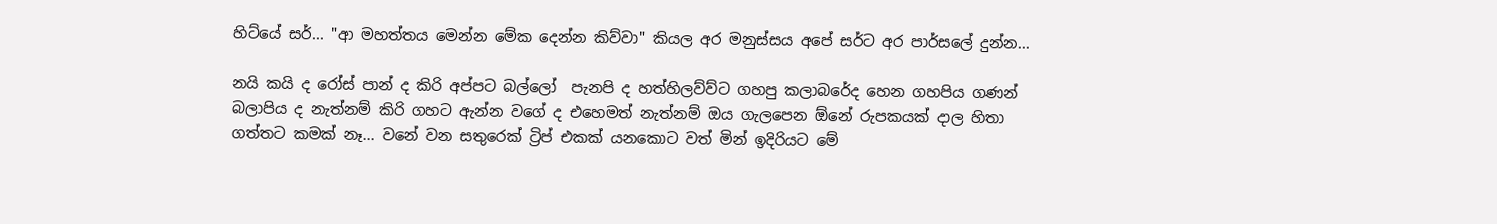හිට්යේ සර්... "ආ මහත්තය මෙන්න මේක දෙන්න කිව්වා" කියල අර මනුස්සය අපේ සර්ට අර පාර්සලේ දුන්න...

නයි කයි ද රෝස් පාන් ද කිරි අප්පට බල්ලෝ  පැනපි ද හත්හිලව්ව්ට ගහපු කලාබරේද හෙන ගහපිය ගණන් බලාපිය ද නැත්නම් කිරි ගහට ඇන්න වගේ ද එහෙමත් නැත්නම් ඔය ගැලපෙන ඕනේ රුපකයක් දාල හිතා ගත්තට කමක් නෑ... වනේ වන සතුරෙක් ට්‍රිප් එකක් යනකොට වත් මින් ඉදිරියට මේ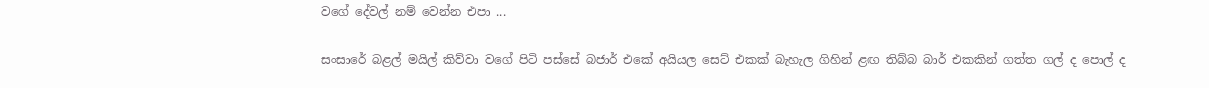වගේ දේවල් නම් වෙන්න එපා ...

සංසාරේ බළල් මයිල් කිව්වා වගේ පිටි පස්සේ බජාර් එකේ අයියල සෙට් එකක් බැහැල ගිහින් ළඟ තිබ්බ බාර් එකකින් ගත්ත ගල් ද පොල් ද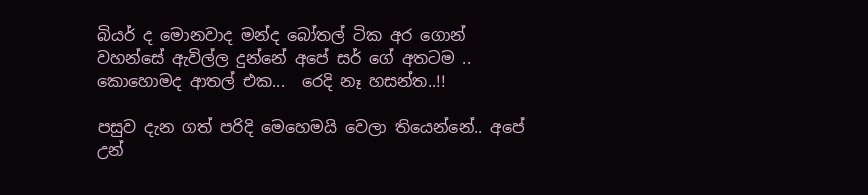බියර් ද මොනවාද මන්ද බෝතල් ටික අර ගොන් වහන්සේ ඇවිල්ල දුන්නේ අපේ සර් ගේ අතටම .. කොහොමද ආතල් එක...  රෙදි නෑ හසන්ත..!!

පසුව දැන ගත් පරිදි මෙහෙමයි වෙලා තියෙන්නේ.. අපේ උන්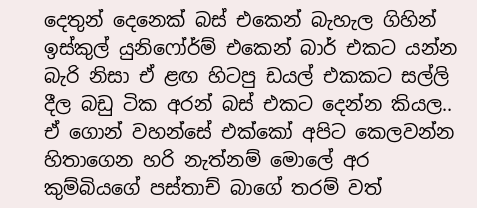දෙතුන් දෙනෙක් බස් එකෙන් බැහැල ගිහින් ඉස්කුල් යුනිෆෝර්ම් එකෙන් බාර් එකට යන්න බැරි නිසා ඒ ළඟ හිටපු ඩයල් එකකට සල්ලි දීල බඩු ටික අරන් බස් එකට දෙන්න කියල..   ඒ ගොන් වහන්සේ එක්කෝ අපිට කෙලවන්න හිතාගෙන හරි නැත්නම් මොලේ අර කුම්බියගේ පස්තාච් බාගේ තරම් වත්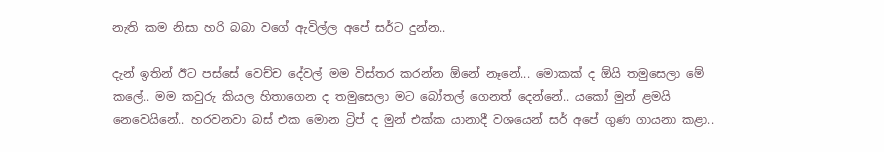නැති කම නිසා හරි බබා වගේ ඇවිල්ල අපේ සර්ට දුන්න..

දැන් ඉතින් ඊට පස්සේ වෙච්ච දේවල් මම විස්තර කරන්න ඕනේ නෑනේ... මොකක් ද ඕයි තමුසෙලා මේ කලේ.. මම කවුරු කියල හිතාගෙන ද තමුසෙලා මට බෝතල් ගෙනත් දෙන්නේ.. යකෝ මුන් ළමයි නෙවෙයිනේ.. හරවනවා බස් එක මොන ට්‍රිප් ද මුන් එක්ක යානාදී වශයෙන් සර් අපේ ගුණ ගායනා කළා..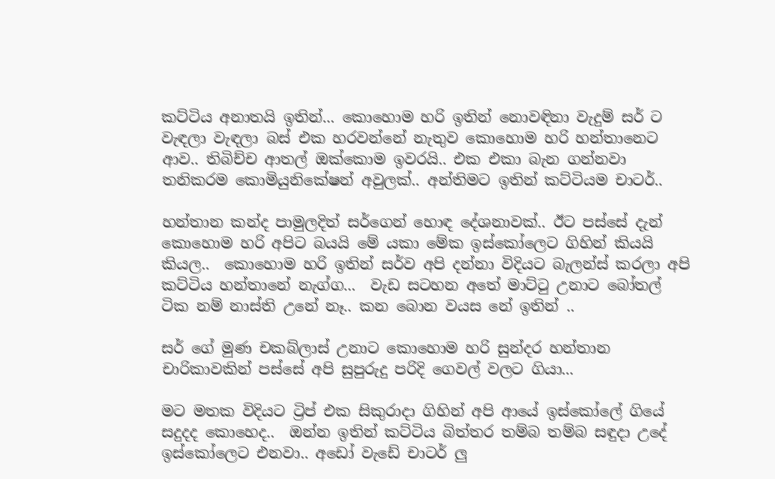කට්ටිය අනාතයි ඉතින්... කොහොම හරි ඉතින් නොවඳිනා වැදුම් සර් ට වැඳලා වැඳලා බස් එක හරවන්නේ නැතුව කොහොම හරි හන්තානෙට ආව.. තිබිච්ච ආතල් ඔක්කොම ඉවරයි.. එක එකා බැන ගන්නවා තනිකරම කොමියුනිකේෂන් අවුලක්.. අන්තිමට ඉතින් කට්ටියම චාටර්..

හන්තාන කන්ද පාමුලදිත් සර්ගෙන් හොඳ දේශනාවක්.. ඊට පස්සේ දැන් කොහොම හරි අපිට බයයි මේ යකා මේක ඉස්කෝලෙට ගිහින් කියයි කියල..  කොහොම හරි ඉතින් සර්ව අපි දන්නා විදියට බැලන්ස් කරලා අපි කට්ටිය හන්තානේ නැග්ග...  වැඩ සටහන අතේ මාට්ටු උනාට බෝතල් ටික නම් නාස්ති උනේ නෑ.. කන බොන වයස නේ ඉතින් ..

සර් ගේ මුණ චකබ්ලාස් උනාට කොහොම හරි සුන්දර හන්තාන චාරිකාවකින් පස්සේ අපි සුපුරුදු පරිදි ගෙවල් වලට ගියා...

මට මතක විදියට ට්‍රිප් එක සිකුරාදා ගිහින් අපි ආයේ ඉස්කෝලේ ගියේ සදුදද කොහෙද..  ඔන්න ඉතින් කට්ටිය බිත්තර තම්බ තම්බ සඳුදා උදේ ඉස්කෝලෙට එනවා.. අඩෝ වැඩේ චාටර් ලු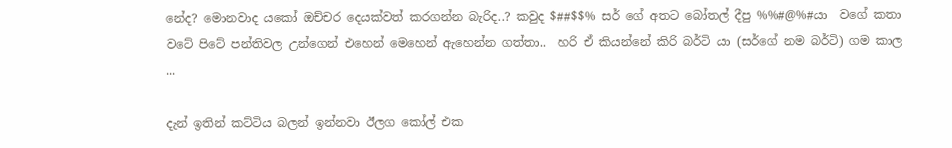නේද? මොනවාද යකෝ ඔච්චර දෙයක්වත් කරගන්න බැරිද..? කවුද $##$$% සර් ගේ අතට බෝතල් දීපු %%#@%#යා  වගේ කතා වටේ පිටේ පන්තිවල උන්ගෙන් එහෙන් මෙහෙන් ඇහෙන්න ගත්තා..  හරි ඒ කියන්නේ කිරි බර්ටි යා (සර්ගේ නම බර්ටි) ගම කාල ...

දැන් ඉතින් කට්ටිය බලන් ඉන්නවා ඊලග කෝල් එක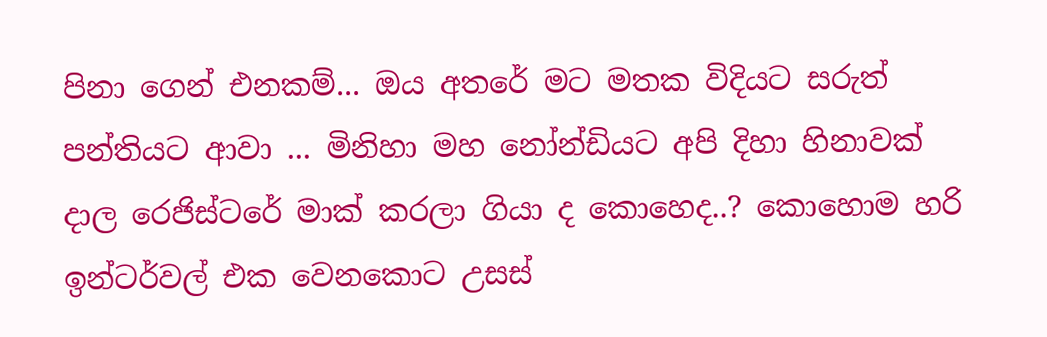පිනා ගෙන් එනකම්... ඔය අතරේ මට මතක විදියට සරුත් පන්තියට ආවා ... මිනිහා මහ නෝන්ඩියට අපි දිහා හිනාවක් දාල රෙජිස්ටරේ මාක් කරලා ගියා ද කොහෙද..? කොහොම හරි ඉන්ටර්වල් එක වෙනකොට උසස්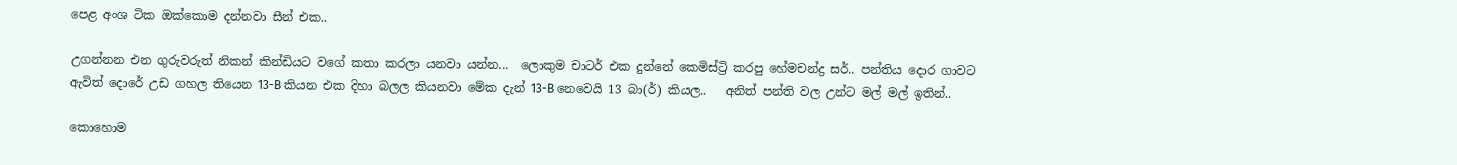පෙළ අංශ ටික ඔක්කොම දන්නවා සීන් එක..

උගන්නන එන ගුරුවරුත් නිකන් කින්ඩියට වගේ කතා කරලා යනවා යන්න...  ලොකුම චාටර් එක දුන්නේ කෙමිස්ට්‍රි කරපු හේමචන්ද්‍ර සර්.. පන්තිය දොර ගාවට ඇවිත් දොරේ උඩ ගහල තියෙන 13-B කියන එක දිහා බලල කියනවා මේක දැන් 13-B නෙවෙයි 13 බා(ර්) කියල..   අනිත් පන්ති වල උන්ට මල් මල් ඉතින්..

කොහොම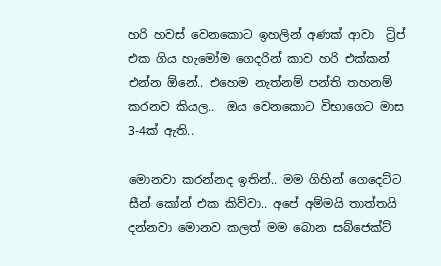හරි හවස් වෙනකොට ඉහලින් අණක් ආවා  ට්‍රිප් එක ගිය හැමෝම ගෙදරින් කාව හරි එක්කන් එන්න ඕනේ.. එහෙම නැත්නම් පන්ති තහනම් කරනව කියල..  ඔය වෙනකොට විභාගෙට මාස 3-4ක් ඇති..

මොනවා කරන්නද ඉතින්.. මම ගිහින් ගෙදෙට්ට සීන් කෝන් එක කිව්වා.. අපේ අම්මයි තාත්තයි දන්නවා මොනව කලත් මම බොන සබ්ජෙක්ට්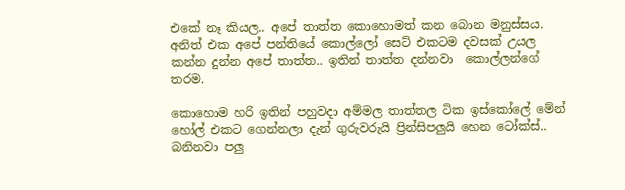එකේ නෑ කියල.. අපේ තාත්ත කොහොමත් කන බොන මනුස්සය. අනිත් එක අපේ පන්තියේ කොල්ලෝ සෙට් එකටම දවසක් උයල කන්න දුන්න අපේ තාත්ත.. ඉතින් තාත්ත දන්නවා  කොල්ලන්ගේ තරම.

කොහොම හරි ඉතින් පහුවදා අම්මල තාත්තල ටික ඉස්කෝලේ මේන් හෝල් එකට ගෙන්නලා දැන් ගුරුවරුයි ප්‍රින්සිපලුයි හෙන ටෝක්ස්..  බනිනවා පලු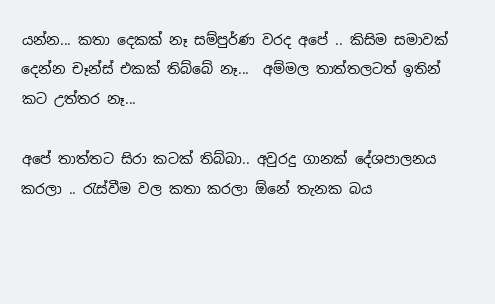යන්න... කතා දෙකක් නෑ සම්පුර්ණ වරද අපේ .. කිසිම සමාවක් දෙන්න චෑන්ස් එකක් තිබ්බේ නෑ...  අම්මල තාත්තලටත් ඉතින් කට උත්තර නෑ...

අපේ තාත්තට සිරා කටක් තිබ්බා.. අවුරදු ගානක් දේශපාලනය කරලා .. රැස්වීම වල කතා කරලා ඕනේ තැනක බය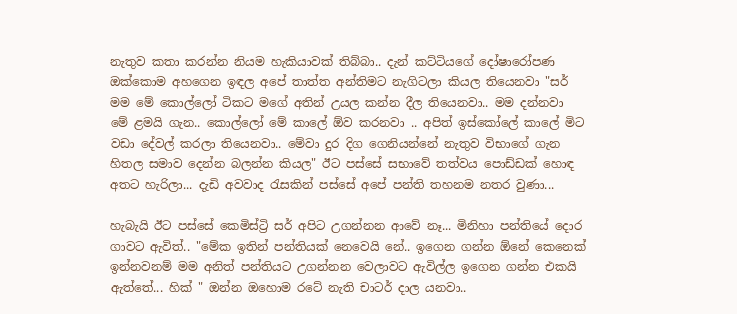නැතුව කතා කරන්න නියම හැකියාවක් තිබ්බා.. දැන් කට්ටියගේ දෝෂාරෝපණ ඔක්කොම අහගෙන ඉඳල අපේ තාත්ත අන්තිමට නැගිටලා කියල තියෙනවා "සර් මම මේ කොල්ලෝ ටිකට මගේ අතින් උයල කන්න දීල තියෙනවා.. මම දන්නවා මේ ළමයි ගැන.. කොල්ලෝ මේ කාලේ ඕව කරනවා .. අපිත් ඉස්කෝලේ කාලේ මිට වඩා දේවල් කරලා තියෙනවා.. මේවා දුර දිග ගෙනියන්නේ නැතුව විභාගේ ගැන හිතල සමාව දෙන්න බලන්න කියල" ඊට පස්සේ සභාවේ තත්වය පොඩ්ඩක් හොඳ අතට හැරිලා... දැඩි අවවාද රැසකින් පස්සේ අපේ පන්ති තහනම නතර වුණා...

හැබැයි ඊට පස්සේ කෙමිස්ට්‍රි සර් අපිට උගන්නන ආවේ නෑ... මිනිහා පන්තියේ දොර ගාවට ඇවිත්.. "මේක ඉතින් පන්තියක් නෙවෙයි නේ.. ඉගෙන ගන්න ඕනේ කෙනෙක් ඉන්නවනම් මම අනිත් පන්තියට උගන්නන වෙලාවට ඇවිල්ල ඉගෙන ගන්න එකයි ඇත්තේ... හික් " ඔන්න ඔහොම රටේ නැති චාටර් දාල යනවා..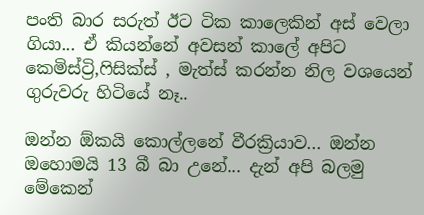පංති බාර සරුත් ඊට ටික කාලෙකින් අස් වෙලා ගියා... ඒ කියන්නේ අවසන් කාලේ අපිට කෙමිස්ට්‍රි,ෆිසික්ස් , මැත්ස් කරන්න නිල වශයෙන් ගුරුවරු හිටියේ නෑ..

ඔන්න ඕකයි කොල්ලනේ වීරක්‍රියාව... ඔන්න ඔහොමයි 13 බී බා උනේ... දැන් අපි බලමු මේකෙන්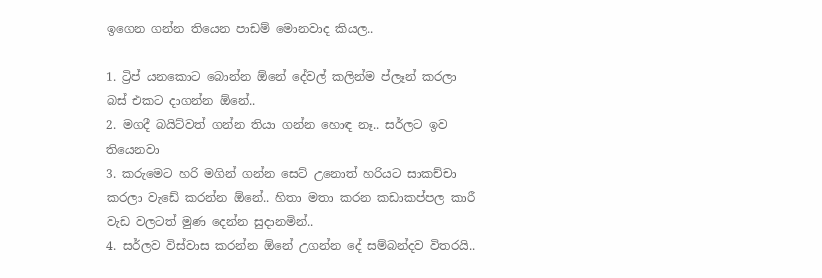ඉගෙන ගන්න තියෙන පාඩම් මොනවාද කියල..

1. ට්‍රිප් යනකොට බොන්න ඕනේ දේවල් කලින්ම ප්ලෑන් කරලා බස් එකට දාගන්න ඕනේ..
2. මගදී බයිට්වත් ගන්න තියා ගන්න හොඳ නෑ.. සර්ලට ඉව තියෙනවා
3. කරුමෙට හරි මගින් ගන්න සෙට් උනොත් හරියට සාකච්චා කරලා වැඩේ කරන්න ඕනේ.. හිතා මතා කරන කඩාකප්පල කාරී වැඩ වලටත් මුණ දෙන්න සුදානමින්..
4. සර්ලව විස්වාස කරන්න ඕනේ උගන්න දේ සම්බන්දව විතරයි..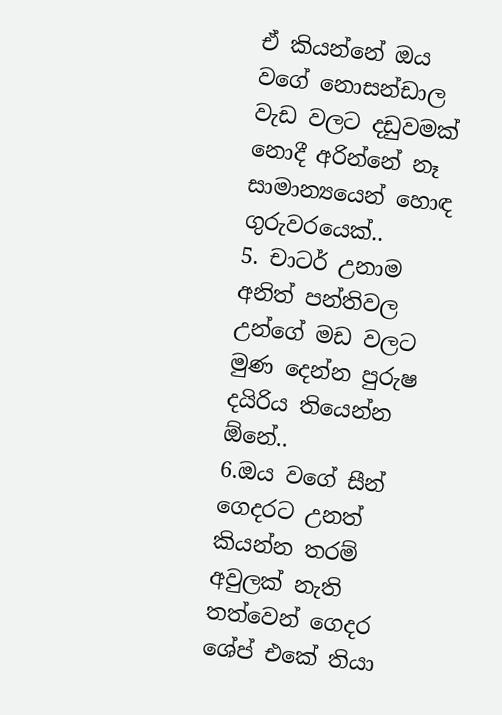ඒ කියන්නේ ඔය වගේ නොසන්ඩාල වැඩ වලට දඩුවමක් නොදී අරින්නේ නෑ සාමාන්‍යයෙන් හොඳ ගුරුවරයෙක්..
5. චාටර් උනාම අනිත් පන්තිවල උන්ගේ මඩ වලට මුණ දෙන්න පුරුෂ දයිරිය තියෙන්න ඕනේ..
6.ඔය වගේ සීන් ගෙදරට උනත් කියන්න තරම් අවුලක් නැති තත්වෙන් ගෙදර ශේප් එකේ තියා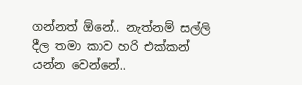ගන්නත් ඕනේ.. නැත්නම් සල්ලි දීල තමා කාව හරි එක්කන් යන්න වෙන්නේ..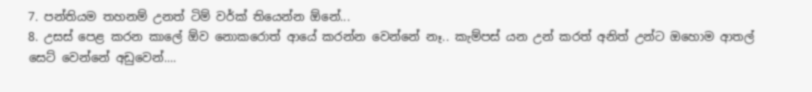7. පන්තියම තහනම් උනත් ටිම් වර්ක් තියෙන්න ඕනේ...
8. උසස් පෙළ කරන කාලේ ඕව නොකරොත් ආයේ කරන්න වෙන්නේ නෑ.. කැම්පස් යන උන් කරත් අනිත් උන්ට ඔහොම ආතල් සෙට් වෙන්නේ අඩුවෙන්....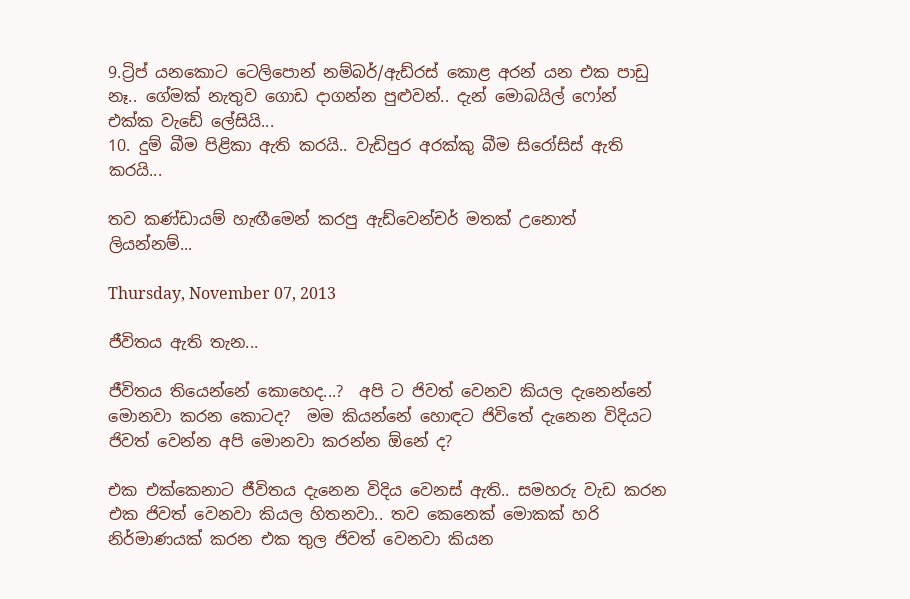9.ට්‍රිප් යනකොට ටෙලිපොන් නම්බර්/ඇඩ්රස් කොළ අරන් යන එක පාඩු නෑ.. ගේමක් නැතුව ගොඩ දාගන්න පුළුවන්.. දැන් මොබයිල් ෆෝන් එක්ක වැඩේ ලේසියි...
10. දුම් බීම පිළිකා ඇති කරයි.. වැඩිපුර අරක්කු බීම සිරෝසිස් ඇති කරයි...

තව කණ්ඩායම් හැඟීමෙන් කරපු ඇඩ්වෙන්චර් මතක් උනොත් ලියන්නම්...

Thursday, November 07, 2013

ජීවිතය ඇති තැන...

ජීවිතය තියෙන්නේ කොහෙද...?  අපි ට ජිවත් වෙනව කියල දැනෙන්නේ මොනවා කරන කොටද?  මම කියන්නේ හොඳට ජිවිතේ දැනෙන විදියට ජිවත් වෙන්න අපි මොනවා කරන්න ඕනේ ද?

එක එක්කෙනාට ජීවිතය දැනෙන විදිය වෙනස් ඇති.. සමහරු වැඩ කරන එක ජිවත් වෙනවා කියල හිතනවා.. තව කෙනෙක් මොකක් හරි නිර්මාණයක් කරන එක තුල ජිවත් වෙනවා කියන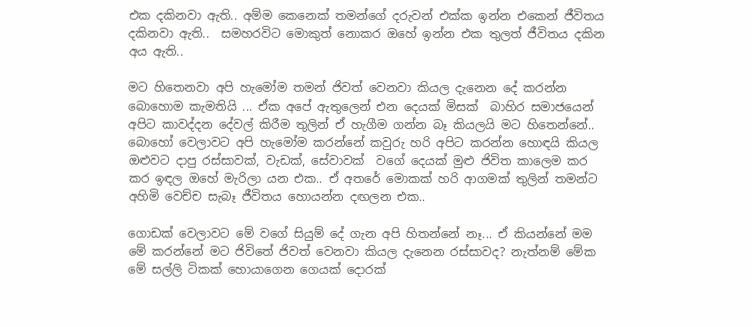එක දකිනවා ඇති.. අම්ම කෙනෙක් තමන්ගේ දරුවන් එක්ක ඉන්න එකෙන් ජීවිතය දකිනවා ඇති..  සමහරවිට මොකුත් නොකර ඔහේ ඉන්න එක තුලත් ජීවිතය දකින අය ඇති..

මට හිතෙනවා අපි හැමෝම තමන් ජිවත් වෙනවා කියල දැනෙන දේ කරන්න බොහොම කැමතියි ... ඒක අපේ ඇතුලෙන් එන දෙයක් මිසක්  බාහිර සමාජයෙන් අපිට කාවද්දන දේවල් කිරීම තුලින් ඒ හැගීම ගන්න බෑ කියලයි මට හිතෙන්නේ..  බොහෝ වෙලාවට අපි හැමෝම කරන්නේ කවුරු හරි අපිට කරන්න හොඳයි කියල ඔළුවට දාපු රස්සාවක්, වැඩක්, සේවාවක්  වගේ දෙයක් මුළු ජිවිත කාලෙම කර කර ඉඳල ඔහේ මැරිලා යන එක.. ඒ අතරේ මොකක් හරි ආගමක් තුලින් තමන්ට අහිමි වෙච්ච සැබෑ ජීවිතය හොයන්න දඟලන එක..

ගොඩක් වෙලාවට මේ වගේ සියුම් දේ ගැන අපි හිතන්නේ නෑ... ඒ කියන්නේ මම මේ කරන්නේ මට ජිවිතේ ජිවත් වෙනවා කියල දැනෙන රස්සාවද? නැත්නම් මේක මේ සල්ලි ටිකක් හොයාගෙන ගෙයක් දොරක්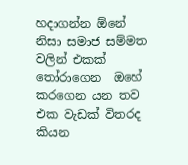හදාගන්න ඕනේ නිසා සමාජ සම්මත වලින් එකක් තෝරාගෙන  ඔහේ කරගෙන යන තව එක වැඩක් විතරද කියන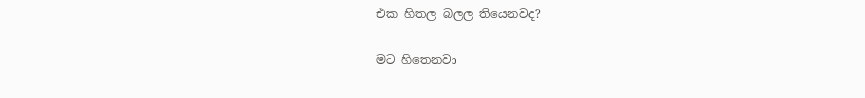එක හිතල බලල තියෙනවද?

මට හිතෙනවා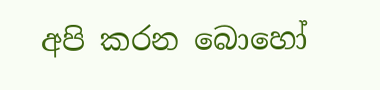අපි කරන බොහෝ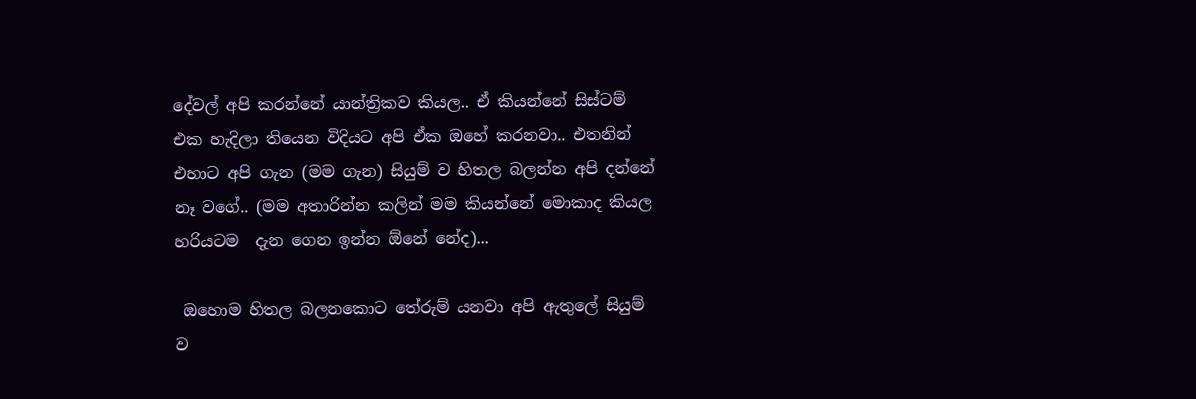දේවල් අපි කරන්නේ යාන්ත්‍රිකව කියල.. ඒ කියන්නේ සිස්ටම් එක හැදිලා තියෙන විදියට අපි ඒක ඔහේ කරනවා.. එතනින් එහාට අපි ගැන (මම ගැන) සියුම් ව හිතල බලන්න අපි දන්නේ නෑ වගේ.. (මම අතාරින්න කලින් මම කියන්නේ මොකාද කියල හරියටම  දැන ගෙන ඉන්න ඕනේ නේද)...

 ඔහොම හිතල බලනකොට තේරුම් යනවා අපි ඇතුලේ සියුම් ව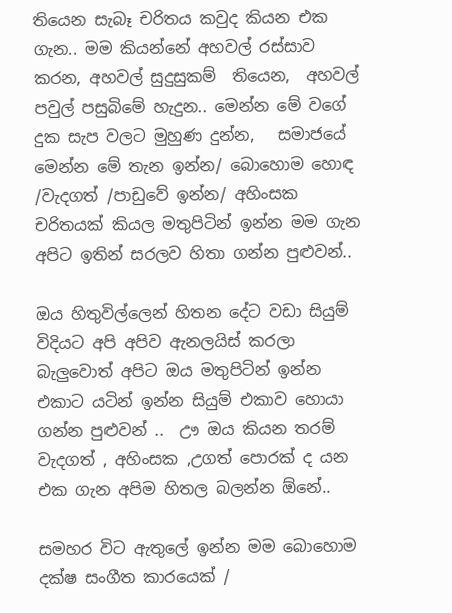තියෙන සැබෑ චරිතය කවුද කියන එක ගැන.. මම කියන්නේ අහවල් රස්සාව කරන, අහවල් සුදුසුකම්  තියෙන,  අහවල් පවුල් පසුබිමේ හැදුන.. මෙන්න මේ වගේ දුක සැප වලට මුහුණ දුන්න,   සමාජයේ මෙන්න මේ තැන ඉන්න/ බොහොම හොඳ /වැදගත් /පාඩුවේ ඉන්න/ අහිංසක චරිතයක් කියල මතුපිටින් ඉන්න මම ගැන අපිට ඉතින් සරලව හිතා ගන්න පුළුවන්..

ඔය හිතුවිල්ලෙන් හිතන දේට වඩා සියුම් විදියට අපි අපිව ඇනලයිස් කරලා බැලුවොත් අපිට ඔය මතුපිටින් ඉන්න එකාට යටින් ඉන්න සියුම් එකාව හොයා ගන්න පුළුවන් ..  ඌ ඔය කියන තරම් වැදගත් , අහිංසක ,උගත් පොරක් ද යන එක ගැන අපිම හිතල බලන්න ඕනේ..

සමහර විට ඇතුලේ ඉන්න මම බොහොම දක්ෂ සංගීත කාරයෙක් /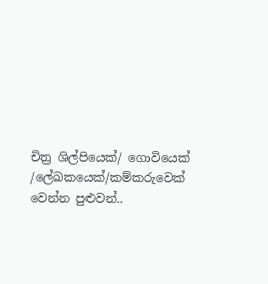චිත්‍ර ශිල්පියෙක්/ ගොවියෙක් /ලේඛකයෙක්/කම්කරුවෙක් වෙන්න පුළුවන්..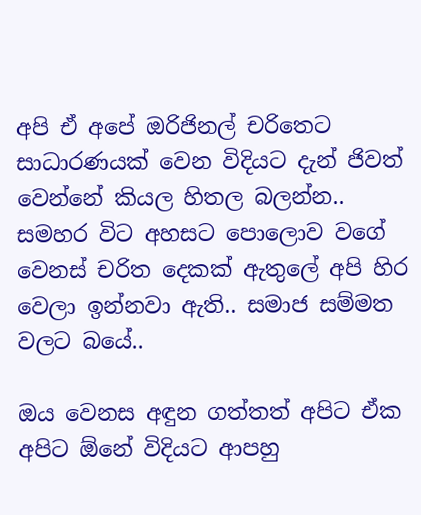අපි ඒ අපේ ඔරිජිනල් චරිතෙට සාධාරණයක් වෙන විදියට දැන් ජිවත් වෙන්නේ කියල හිතල බලන්න..  සමහර විට අහසට පොලොව වගේ වෙනස් චරිත දෙකක් ඇතුලේ අපි හිර වෙලා ඉන්නවා ඇති.. සමාජ සම්මත වලට බයේ..

ඔය වෙනස අඳුන ගත්තත් අපිට ඒක අපිට ඕනේ විදියට ආපහු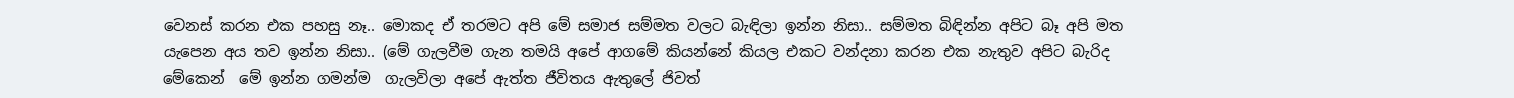වෙනස් කරන එක පහසු නෑ.. මොකද ඒ තරමට අපි මේ සමාජ සම්මත වලට බැඳිලා ඉන්න නිසා.. සම්මත බිඳින්න අපිට බෑ අපි මත යැපෙන අය තව ඉන්න නිසා.. (මේ ගැලවීම ගැන තමයි අපේ ආගමේ කියන්නේ කියල එකට වන්දනා කරන එක නැතුව අපිට බැරිද මේකෙන්  මේ ඉන්න ගමන්ම  ගැලවිලා අපේ ඇත්ත ජීවිතය ඇතුලේ ජිවත්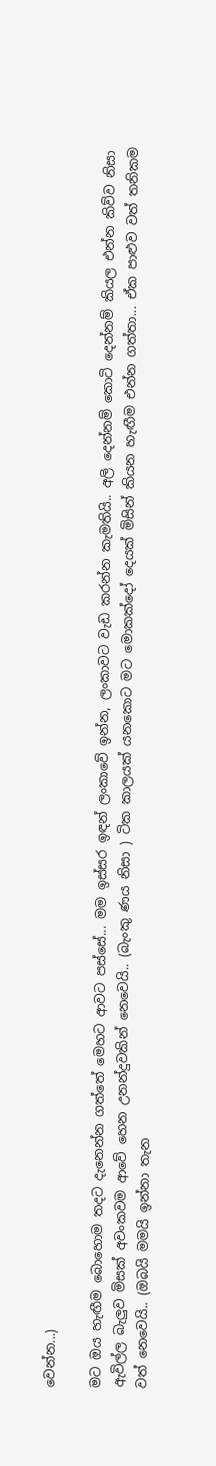වෙන්න...)

මට ඔය හැඟීම බොහොම තදට දැනෙන්න ගත්තේ මෙහට ආවට පස්සේ... මම ඉස්සර ඉඳන් ලංකාවේ ඉන්න, ලංකාවට වැඩ කරන්න කැමතියි.. අලි දෙන්නම් කොටි දෙන්නම් කියල එන්න කිව්ව නිසා ඇවිල්ල බැලුව මිසක් අවංකවම ආවේ හෙන උනන්දුවකින් නෙවෙයි.. (බැංකු ණය නිසා ) ටික කාලයක් යනකොට මට මොකක්දෝ දෙයක් මිසින් කියන හැඟීම එන්න ගත්තා... ඒක පාළුව වත් තනිකම වත් නෙවෙයි.. (ඔබයි මමයි ඉන්නා තැන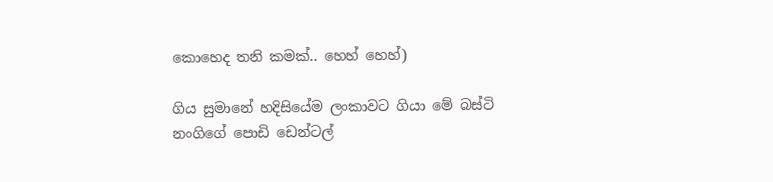කොහෙද තනි කමක්.. හෙහ් හෙහ්)

ගිය සුමානේ හදිසියේම ලංකාවට ගියා මේ බස්ටි නංගිගේ පොඩි ඩෙන්ටල්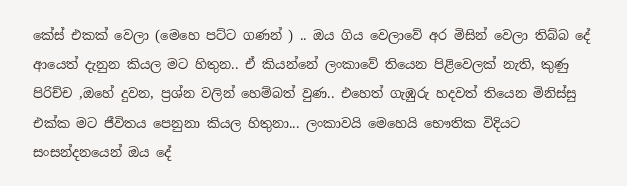කේස් එකක් වෙලා (මෙහෙ පට්ට ගණන් ) .. ඔය ගිය වෙලාවේ අර මිසින් වෙලා තිබ්බ දේ ආයෙත් දැනුන කියල මට හිතුන.. ඒ කියන්නේ ලංකාවේ තියෙන පිළිවෙලක් නැති, කුණු පිරිච්ච ,ඔහේ දුවන, ප්‍රශ්න වලින් හෙම්බත් වුණ.. එහෙත් ගැඹුරු හදවත් තියෙන මිනිස්සු එක්ක මට ජීවිතය පෙනුනා කියල හිතුනා... ලංකාවයි මෙහෙයි භෞතික විදියට සංසන්දනයෙන් ඔය දේ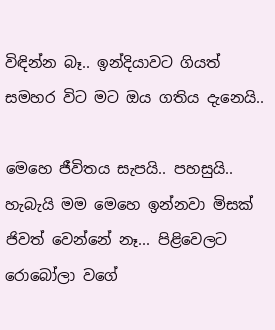විඳින්න බෑ.. ඉන්දියාවට ගියත් සමහර විට මට ඔය ගතිය දැනෙයි..

මෙහෙ ජීවිතය සැපයි.. පහසුයි..  හැබැයි මම මෙහෙ ඉන්නවා මිසක් ජිවත් වෙන්නේ නෑ... පිළිවෙලට රොබෝලා වගේ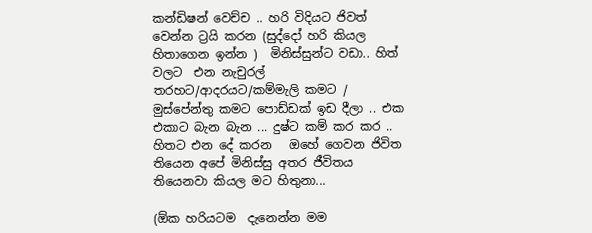කන්ඩිෂන් වෙච්ච .. හරි විදියට ජිවත් වෙන්න ට්‍රයි කරන (සුද්දෝ හරි කියල හිතාගෙන ඉන්න )  මිනිස්සුන්ට වඩා.. හිත් වලට  එන නැචුරල් තරහට/ආදරයට/කම්මැලි කමට / මුස්පේන්තු කමට පොඩ්ඩක් ඉඩ දීලා .. එක එකාට බැන බැන ... දුෂ්ට කම් කර කර .. හිතට එන දේ කරන   ඔහේ ගෙවන ජිවිත තියෙන අපේ මිනිස්සු අතර ජීවිතය තියෙනවා කියල මට හිතුනා...

(ඕක හරියටම  දැනෙන්න මම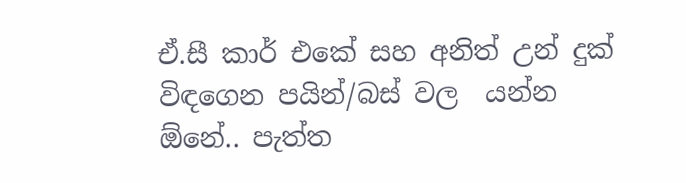ඒ.සී කාර් එකේ සහ අනිත් උන් දුක් විඳගෙන පයින්/බස් වල  යන්න ඕනේ.. පැත්ත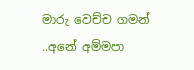මාරු වෙච්ච ගමන් ..අනේ අම්මපා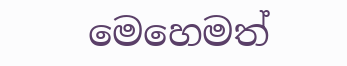මෙහෙමත්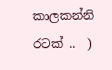කාලකන්නි රටක් ..  )